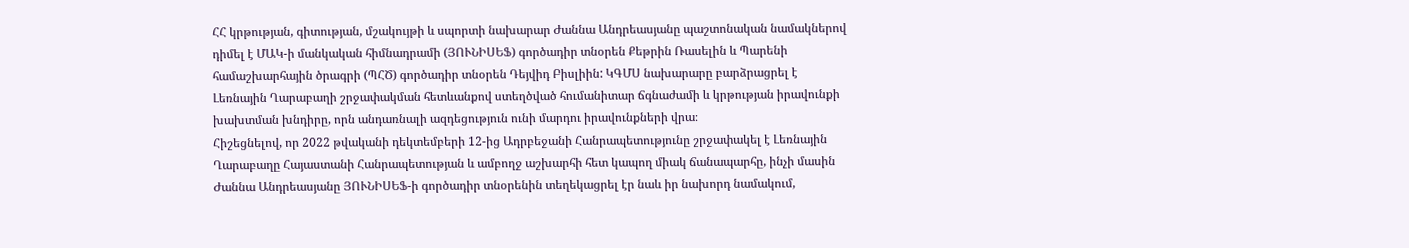ՀՀ կրթության, գիտության, մշակույթի և սպորտի նախարար Ժաննա Անդրեասյանը պաշտոնական նամակներով դիմել է ՄԱԿ-ի մանկական հիմնադրամի (ՅՈՒՆԻՍԵՖ) գործադիր տնօրեն Քեթրին Ռասելին և Պարենի համաշխարհային ծրագրի (ՊՀԾ) գործադիր տնօրեն Դեյվիդ Բիսլիին: ԿԳՄՍ նախարարը բարձրացրել է Լեռնային Ղարաբաղի շրջափակման հետևանքով ստեղծված հումանիտար ճգնաժամի և կրթության իրավունքի խախտման խնդիրը, որն անդառնալի ազդեցություն ունի մարդու իրավունքների վրա։
Հիշեցնելով, որ 2022 թվականի դեկտեմբերի 12-ից Ադրբեջանի Հանրապետությունը շրջափակել է Լեռնային Ղարաբաղը Հայաստանի Հանրապետության և ամբողջ աշխարհի հետ կապող միակ ճանապարհը, ինչի մասին Ժաննա Անդրեասյանը ՅՈՒՆԻՍԵՖ-ի գործադիր տնօրենին տեղեկացրել էր նաև իր նախորդ նամակում,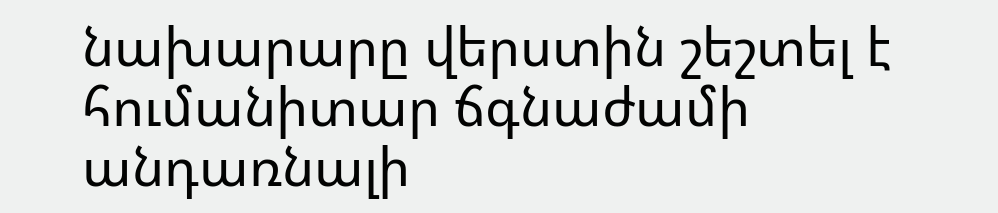նախարարը վերստին շեշտել է հումանիտար ճգնաժամի անդառնալի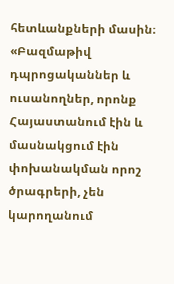հետևանքների մասին։
«Բազմաթիվ դպրոցականներ և ուսանողներ, որոնք Հայաստանում էին և մասնակցում էին փոխանակման որոշ ծրագրերի, չեն կարողանում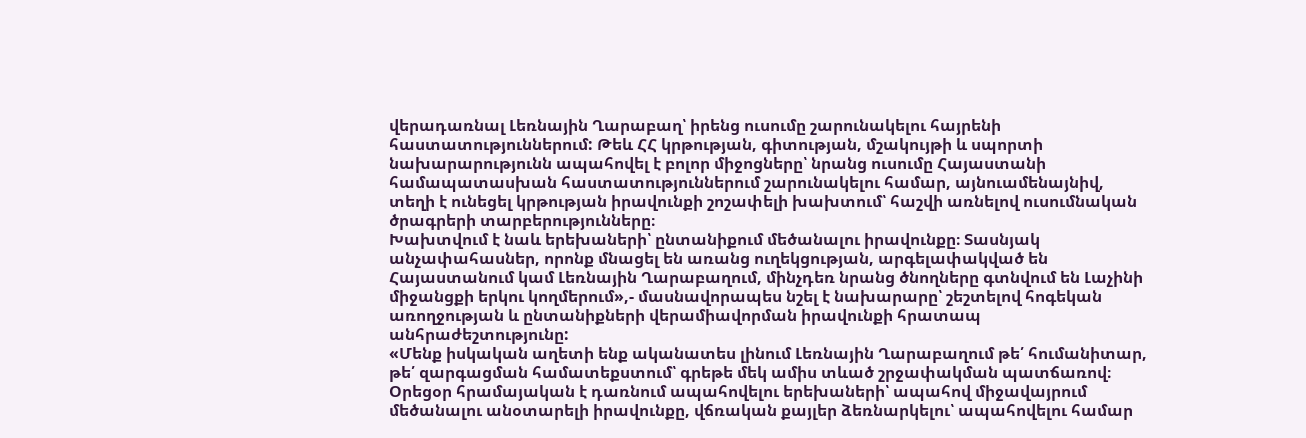վերադառնալ Լեռնային Ղարաբաղ՝ իրենց ուսումը շարունակելու հայրենի հաստատություններում: Թեև ՀՀ կրթության, գիտության, մշակույթի և սպորտի նախարարությունն ապահովել է բոլոր միջոցները՝ նրանց ուսումը Հայաստանի համապատասխան հաստատություններում շարունակելու համար, այնուամենայնիվ, տեղի է ունեցել կրթության իրավունքի շոշափելի խախտում՝ հաշվի առնելով ուսումնական ծրագրերի տարբերությունները։
Խախտվում է նաև երեխաների՝ ընտանիքում մեծանալու իրավունքը։ Տասնյակ անչափահասներ, որոնք մնացել են առանց ուղեկցության, արգելափակված են Հայաստանում կամ Լեռնային Ղարաբաղում, մինչդեռ նրանց ծնողները գտնվում են Լաչինի միջանցքի երկու կողմերում»,- մասնավորապես նշել է նախարարը՝ շեշտելով հոգեկան առողջության և ընտանիքների վերամիավորման իրավունքի հրատապ անհրաժեշտությունը:
«Մենք իսկական աղետի ենք ականատես լինում Լեռնային Ղարաբաղում թե՛ հումանիտար, թե՛ զարգացման համատեքստում՝ գրեթե մեկ ամիս տևած շրջափակման պատճառով։ Օրեցօր հրամայական է դառնում ապահովելու երեխաների՝ ապահով միջավայրում մեծանալու անօտարելի իրավունքը, վճռական քայլեր ձեռնարկելու՝ ապահովելու համար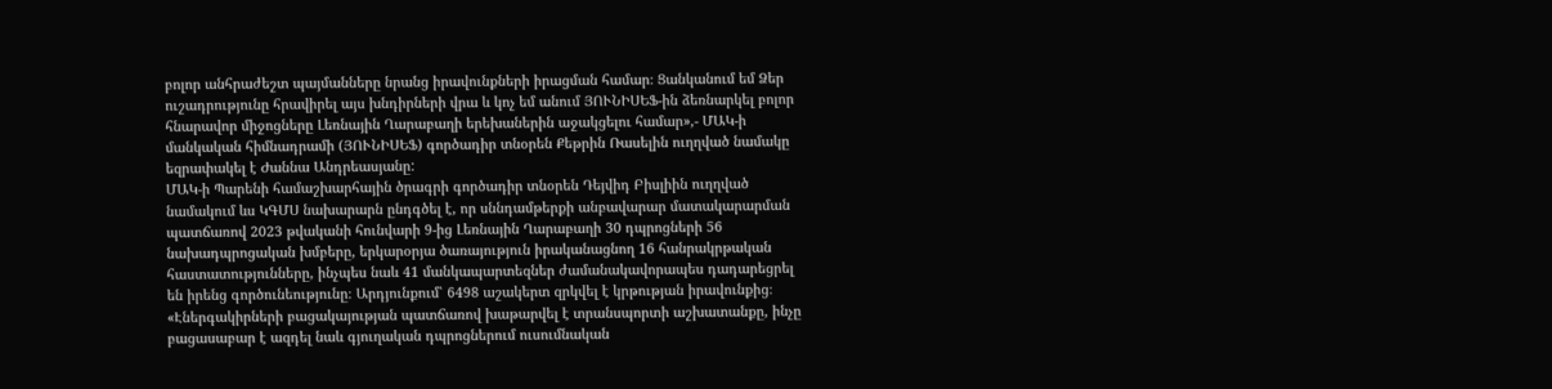բոլոր անհրաժեշտ պայմանները նրանց իրավունքների իրացման համար։ Ցանկանում եմ Ձեր ուշադրությունը հրավիրել այս խնդիրների վրա և կոչ եմ անում ՅՈՒՆԻՍԵՖ-ին ձեռնարկել բոլոր հնարավոր միջոցները Լեռնային Ղարաբաղի երեխաներին աջակցելու համար»,- ՄԱԿ-ի մանկական հիմնադրամի (ՅՈՒՆԻՍԵՖ) գործադիր տնօրեն Քեթրին Ռասելին ուղղված նամակը եզրափակել է Ժաննա Անդրեասյանը:
ՄԱԿ-ի Պարենի համաշխարհային ծրագրի գործադիր տնօրեն Դեյվիդ Բիսլիին ուղղված նամակում ևս ԿԳՄՍ նախարարն ընդգծել է, որ սննդամթերքի անբավարար մատակարարման պատճառով 2023 թվականի հունվարի 9-ից Լեռնային Ղարաբաղի 30 դպրոցների 56 նախադպրոցական խմբերը, երկարօրյա ծառայություն իրականացնող 16 հանրակրթական հաստատությունները, ինչպես նաև 41 մանկապարտեզներ ժամանակավորապես դադարեցրել են իրենց գործունեությունը։ Արդյունքում՝ 6498 աշակերտ զրկվել է կրթության իրավունքից։
«Էներգակիրների բացակայության պատճառով խաթարվել է տրանսպորտի աշխատանքը, ինչը բացասաբար է ազդել նաև գյուղական դպրոցներում ուսումնական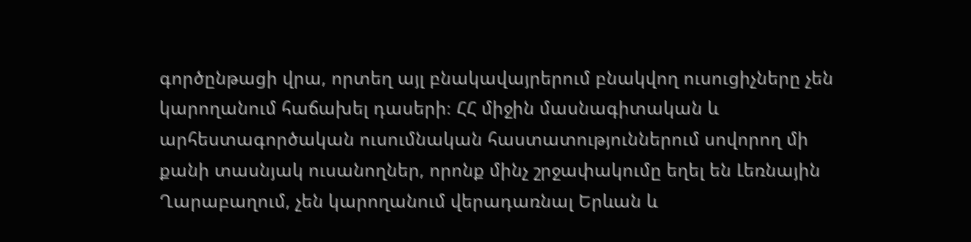գործընթացի վրա, որտեղ այլ բնակավայրերում բնակվող ուսուցիչները չեն կարողանում հաճախել դասերի։ ՀՀ միջին մասնագիտական և արհեստագործական ուսումնական հաստատություններում սովորող մի քանի տասնյակ ուսանողներ, որոնք մինչ շրջափակումը եղել են Լեռնային Ղարաբաղում, չեն կարողանում վերադառնալ Երևան և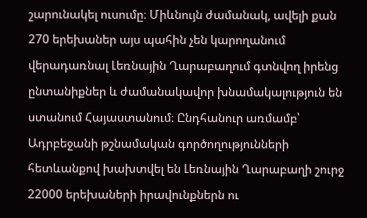շարունակել ուսումը։ Միևնույն ժամանակ, ավելի քան 270 երեխաներ այս պահին չեն կարողանում վերադառնալ Լեռնային Ղարաբաղում գտնվող իրենց ընտանիքներ և ժամանակավոր խնամակալություն են ստանում Հայաստանում։ Ընդհանուր առմամբ՝ Ադրբեջանի թշնամական գործողությունների հետևանքով խախտվել են Լեռնային Ղարաբաղի շուրջ 22000 երեխաների իրավունքներն ու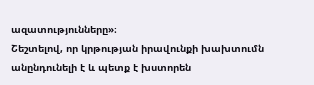ազատությունները»։
Շեշտելով, որ կրթության իրավունքի խախտումն անընդունելի է և պետք է խստորեն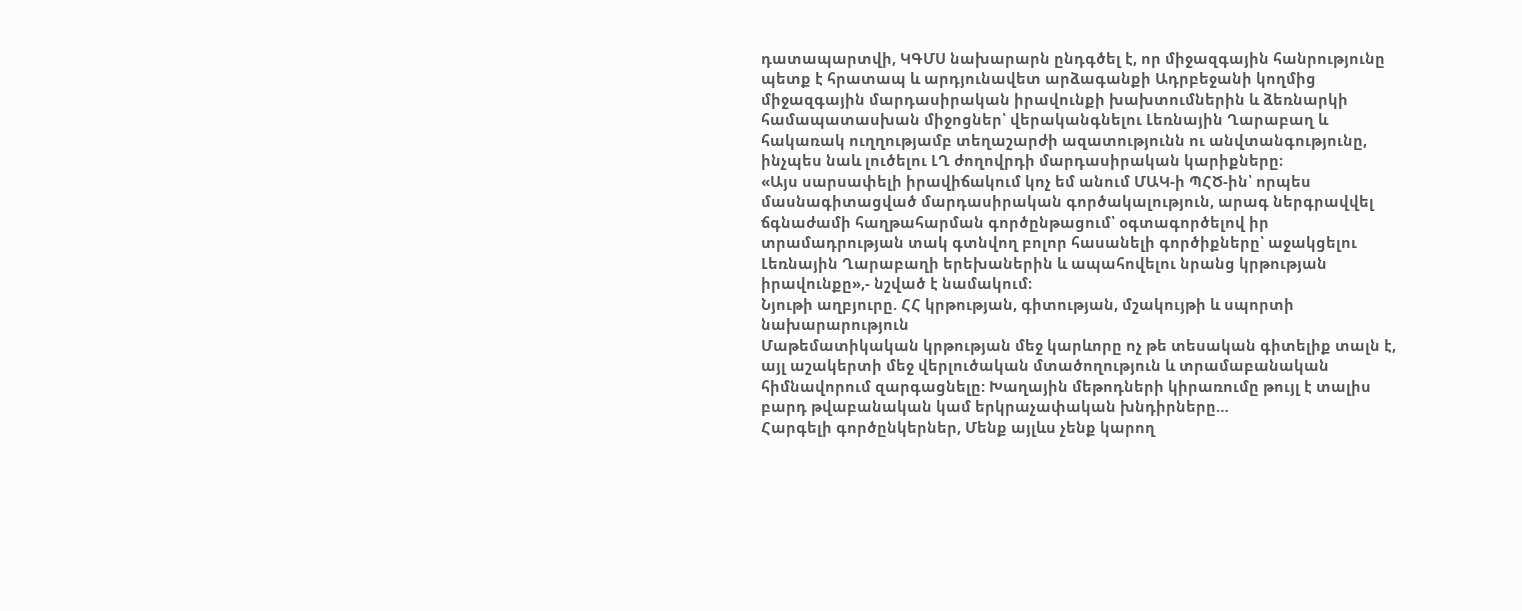դատապարտվի, ԿԳՄՍ նախարարն ընդգծել է, որ միջազգային հանրությունը պետք է հրատապ և արդյունավետ արձագանքի Ադրբեջանի կողմից միջազգային մարդասիրական իրավունքի խախտումներին և ձեռնարկի համապատասխան միջոցներ՝ վերականգնելու Լեռնային Ղարաբաղ և հակառակ ուղղությամբ տեղաշարժի ազատությունն ու անվտանգությունը, ինչպես նաև լուծելու ԼՂ ժողովրդի մարդասիրական կարիքները։
«Այս սարսափելի իրավիճակում կոչ եմ անում ՄԱԿ-ի ՊՀԾ-ին՝ որպես մասնագիտացված մարդասիրական գործակալություն, արագ ներգրավվել ճգնաժամի հաղթահարման գործընթացում՝ օգտագործելով իր տրամադրության տակ գտնվող բոլոր հասանելի գործիքները՝ աջակցելու Լեռնային Ղարաբաղի երեխաներին և ապահովելու նրանց կրթության իրավունքը»,- նշված է նամակում։
Նյութի աղբյուրը. ՀՀ կրթության, գիտության, մշակույթի և սպորտի նախարարություն
Մաթեմատիկական կրթության մեջ կարևորը ոչ թե տեսական գիտելիք տալն է, այլ աշակերտի մեջ վերլուծական մտածողություն և տրամաբանական հիմնավորում զարգացնելը: Խաղային մեթոդների կիրառումը թույլ է տալիս բարդ թվաբանական կամ երկրաչափական խնդիրները…
Հարգելի գործընկերներ, Մենք այլևս չենք կարող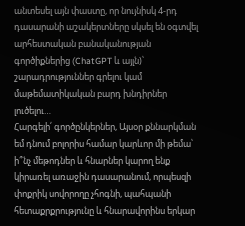անտեսել այն փաստը, որ նույնիսկ 4-րդ դասարանի աշակերտները սկսել են օգտվել արհեստական բանականության գործիքներից (ChatGPT և այլն)՝ շարադրություններ գրելու կամ մաթեմատիկական բարդ խնդիրներ լուծելու…
Հարգելի՛ գործընկերներ, Այսօր քննարկման եմ դնում բոլորիս համար կարևոր մի թեմա՝ ի՞նչ մեթոդներ և հնարներ կարող ենք կիրառել առաջին դասարանում, որպեսզի փոքրիկ սովորողը չհոգնի, պահպանի հետաքրքրությունը և հնարավորինս երկար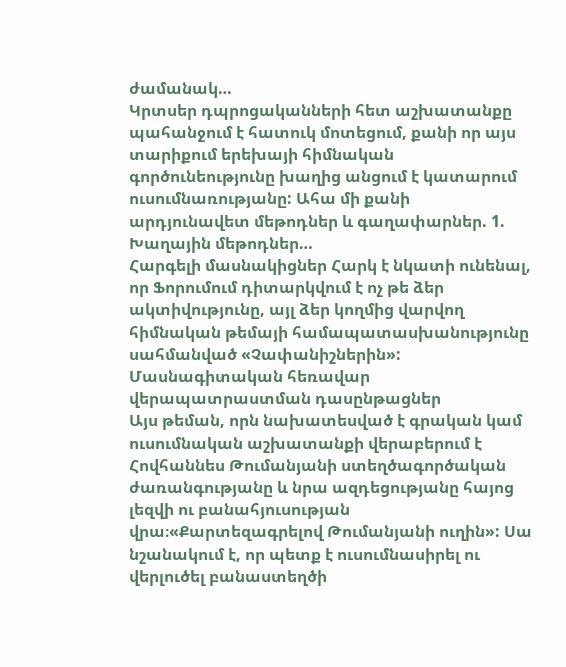ժամանակ…
Կրտսեր դպրոցականների հետ աշխատանքը պահանջում է հատուկ մոտեցում, քանի որ այս տարիքում երեխայի հիմնական գործունեությունը խաղից անցում է կատարում ուսումնառությանը: Ահա մի քանի արդյունավետ մեթոդներ և գաղափարներ. 1. Խաղային մեթոդներ…
Հարգելի մասնակիցներ Հարկ է նկատի ունենալ, որ Ֆորումում դիտարկվում է ոչ թե ձեր ակտիվությունը, այլ ձեր կողմից վարվող հիմնական թեմայի համապատասխանությունը սահմանված «Չափանիշներին»:
Մասնագիտական հեռավար վերապատրաստման դասընթացներ
Այս թեման, որն նախատեսված է գրական կամ ուսումնական աշխատանքի վերաբերում է Հովհաննես Թումանյանի ստեղծագործական ժառանգությանը և նրա ազդեցությանը հայոց լեզվի ու բանահյուսության վրա։«Քարտեզագրելով Թումանյանի ուղին»: Սա նշանակում է, որ պետք է ուսումնասիրել ու վերլուծել բանաստեղծի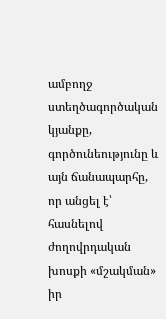ամբողջ ստեղծագործական կյանքը, գործունեությունը և այն ճանապարհը, որ անցել է՝ հասնելով ժողովրդական խոսքի «մշակման» իր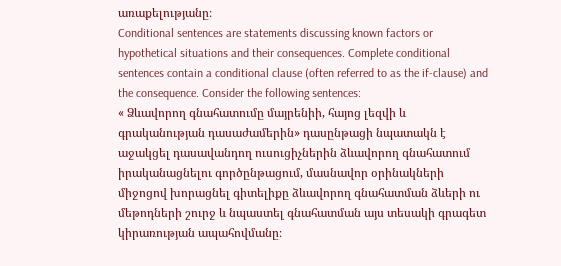առաքելությանը։
Conditional sentences are statements discussing known factors or hypothetical situations and their consequences. Complete conditional sentences contain a conditional clause (often referred to as the if-clause) and the consequence. Consider the following sentences:
« Ձևավորող գնահատումը մայրենիի, հայոց լեզվի և գրականության դասաժամերին» դասընթացի նպատակն է աջակցել դասավանդող ուսուցիչներին ձևավորող գնահատում իրականացնելու գործընթացում, մասնավոր օրինակների միջոցով խորացնել գիտելիքը ձևավորող գնահատման ձևերի ու մեթոդների շուրջ և նպաստել գնահատման այս տեսակի գրագետ կիրառության ապահովմանը։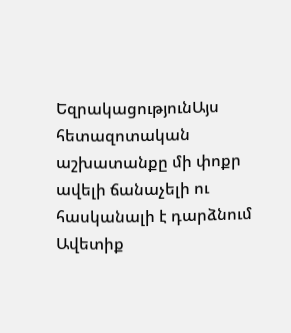ԵզրակացությունԱյս հետազոտական աշխատանքը մի փոքր ավելի ճանաչելի ու հասկանալի է դարձնում Ավետիք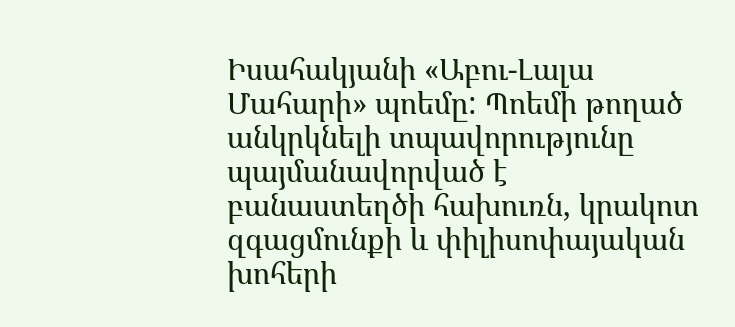Իսահակյանի «Աբու-Լալա Մահարի» պոեմը: Պոեմի թողած անկրկնելի տպավորությունը պայմանավորված է բանաստեղծի հախուռն, կրակոտ զգացմունքի և փիլիսոփայական խոհերի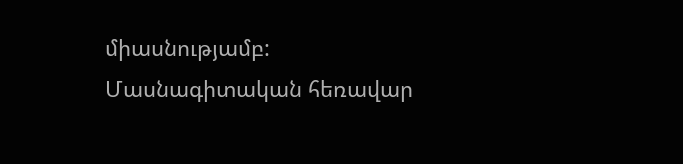միասնությամբ:
Մասնագիտական հեռավար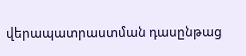վերապատրաստման դասընթաց